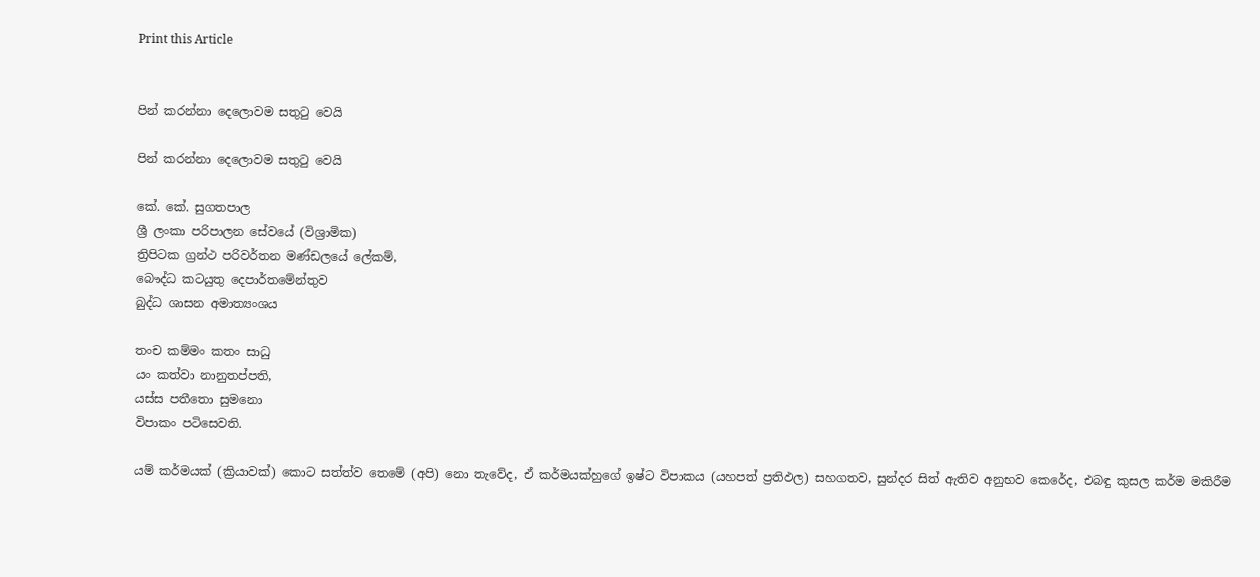Print this Article


පින් කරන්නා දෙලොවම සතුටු වෙයි

පින් කරන්නා දෙලොවම සතුටු වෙයි

කේ. කේ. සුගතපාල
ශ්‍රී ලංකා පරිපාලන සේවයේ (විශ්‍රාමික)
ත්‍රිපිටක ග්‍රන්ථ පරිවර්තන මණ්ඩලයේ ලේකම්,
බෞද්ධ කටයුතු දෙපාර්තමේන්තුව
බුද්ධ ශාසන අමාත්‍යංශය

තංච කම්මං කතං සාධු
යං කත්වා නානුතප්පති,
යස්ස පතීතො සුමනො
විපාකං පටිසෙවති.

යම් කර්මයක් (ක්‍රියාවක්) කොට සත්ත්ව තෙමේ (අපි) නො තැවේද, ඒ කර්මයක්හුගේ ඉෂ්ට විපාකය (යහපත් ප්‍රතිඵල) සහගතව, සුන්දර සිත් ඇතිව අනුභව කෙරේද, එබඳු කුසල කර්ම මකිරීම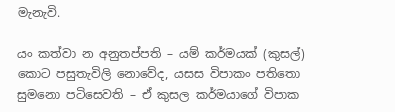මැනැවි.

යං කත්වා න අනුතප්පති – යම් කර්මයක් (කුසල්) කොට පසුතැවිලි නොවේද, යසස විපාකං පතිතො සුමනො පටිසෙවති – ඒ කුසල කර්මයාගේ විපාක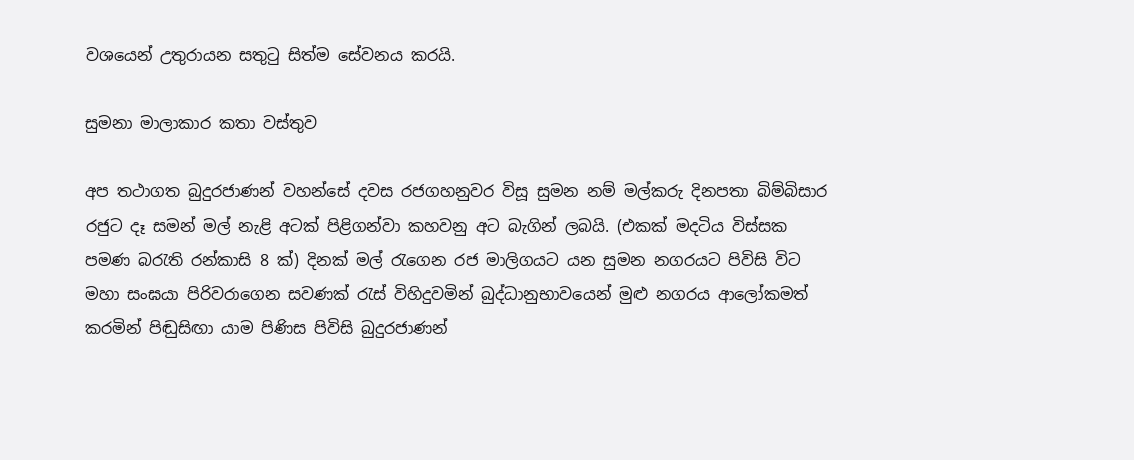වශයෙන් උතුරායන සතුටු සිත්ම සේවනය කරයි.

සුමනා මාලාකාර කතා වස්තුව

අප තථාගත බුදුරජාණන් වහන්සේ දවස රජගහනුවර විසූ සුමන නම් මල්කරු දිනපතා බිම්බිසාර රජුට දෑ සමන් මල් නැළි අටක් පිළිගන්වා කහවනු අට බැගින් ලබයි. (එකක් මදටිය විස්සක පමණ බරැති රන්කාසි 8 ක්) දිනක් මල් රැගෙන රජ මාලිගයට යන සුමන නගරයට පිවිසි විට මහා සංඝයා පිරිවරාගෙන සවණක් රැස් විහිදුවමින් බුද්ධානුභාවයෙන් මුළු නගරය ආලෝකමත් කරමින් පිඬුසිඟා යාම පිණිස පිවිසි බුදුරජාණන්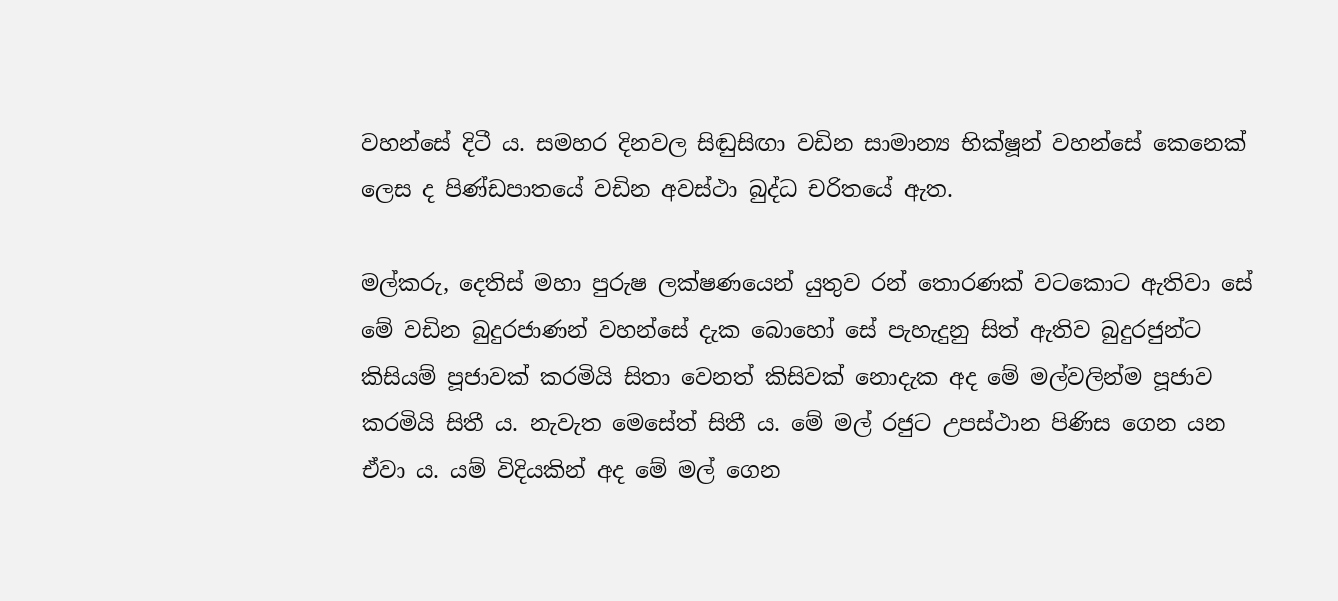වහන්සේ දිටී ය. සමහර දිනවල සිඬුසිඟා වඩින සාමාන්‍ය භික්ෂූන් වහන්සේ කෙනෙක් ලෙස ද පිණ්ඩපාතයේ වඩින අවස්ථා බුද්ධ චරිතයේ ඇත.

මල්කරු, දෙතිස් මහා පුරුෂ ලක්ෂණයෙන් යුතුව රන් තොරණක් වටකොට ඇතිවා සේ මේ වඩින බුදුරජාණන් වහන්සේ දැක බොහෝ සේ පැහැදුනු සිත් ඇතිව බුදුරජුන්ට කිසියම් පූජාවක් කරමියි සිතා වෙනත් කිසිවක් නොදැක අද මේ මල්වලින්ම පූජාව කරමියි සිතී ය. නැවැත මෙසේත් සිතී ය. මේ මල් රජුට උපස්ථාන පිණිස ගෙන යන ඒවා ය. යම් විදියකින් අද මේ මල් ගෙන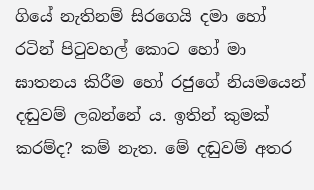ගියේ නැතිනම් සිරගෙයි දමා හෝ රටින් පිටුවහල් කොට හෝ මා ඝාතනය කිරීම හෝ රජුගේ නියමයෙන් දඬුවම් ලබන්නේ ය. ඉතින් කුමක් කරම්ද? කම් නැත. මේ දඬුවම් අතර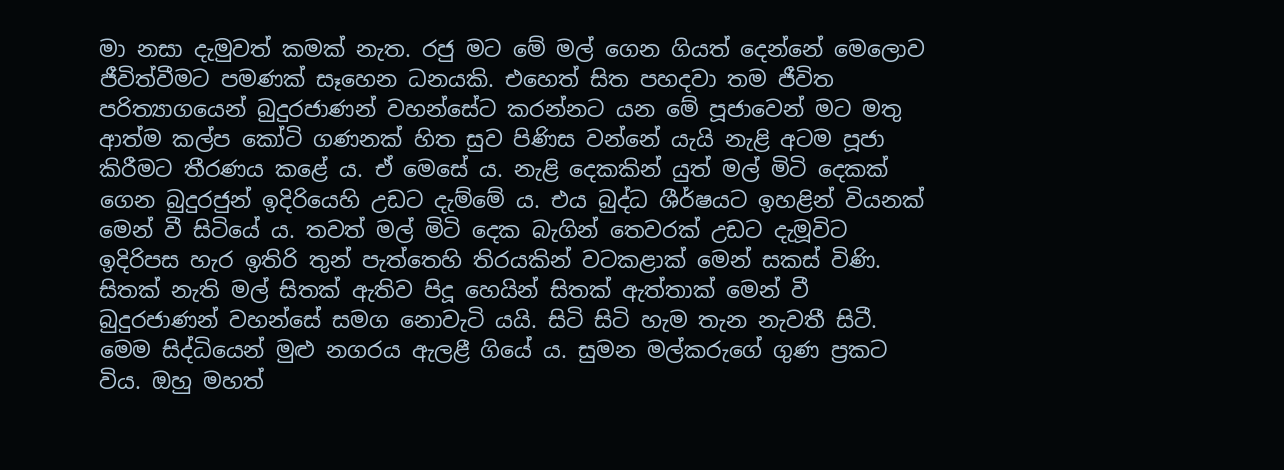මා නසා දැමුවත් කමක් නැත. රජු මට මේ මල් ගෙන ගියත් දෙන්නේ මෙලොව ජීවිත්වීමට පමණක් සෑහෙන ධනයකි. එහෙත් සිත පහදවා තම ජීවිත පරිත්‍යාගයෙන් බුදුරජාණන් වහන්සේට කරන්නට යන මේ පූජාවෙන් මට මතු ආත්ම කල්ප කෝටි ගණනක් හිත සුව පිණිස වන්නේ යැයි නැළි අටම පූජා කිරීමට තීරණය කළේ ය. ඒ මෙසේ ය. නැළි දෙකකින් යුත් මල් මිටි දෙකක් ගෙන බුදුරජුන් ඉදිරියෙහි උඩට දැම්මේ ය. එය බුද්ධ ශීර්ෂයට ඉහළින් වියනක් මෙන් වී සිටියේ ය. තවත් මල් මිටි දෙක බැගින් තෙවරක් උඩට දැමූවිට ඉදිරිපස හැර ඉතිරි තුන් පැත්තෙහි තිරයකින් වටකළාක් මෙන් සකස් විණි. සිතක් නැති මල් සිතක් ඇතිව පිදූ හෙයින් සිතක් ඇත්තාක් මෙන් වී බුදුරජාණන් වහන්සේ සමග නොවැටි යයි. සිටි සිටි හැම තැන නැවතී සිටී. මෙම සිද්ධියෙන් මුළු නගරය ඇලළී ගියේ ය. සුමන මල්කරුගේ ගුණ ප්‍රකට විය. ඔහු මහත්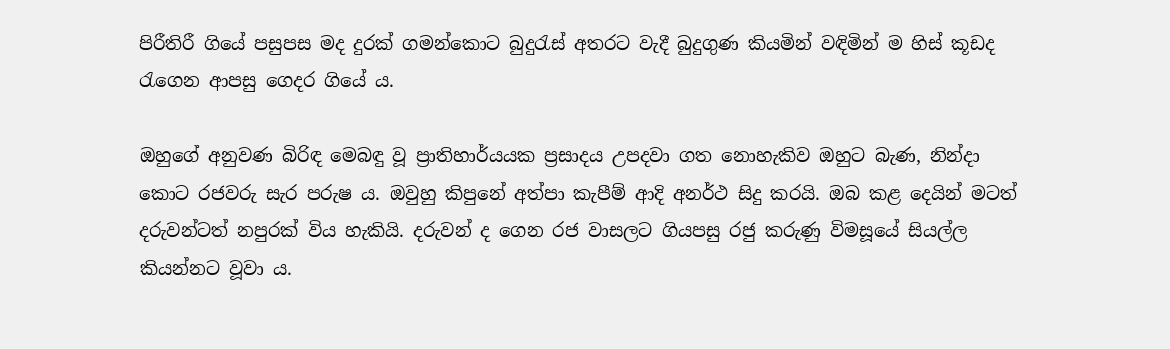පිරීතිරී ගියේ පසුපස මද දුරක් ගමන්කොට බුදුරැස් අතරට වැදී බුදුගුණ කියමින් වඳිමින් ම හිස් කූඩද රැගෙන ආපසු ගෙදර ගියේ ය.

ඔහුගේ අනුවණ බිරිඳ මෙබඳු වූ ප්‍රාතිහාර්යයක ප්‍රසාදය උපදවා ගත නොහැකිව ඔහුට බැණ, නින්දා කොට රජවරු සැර පරුෂ ය. ඔවුහු කිපුනේ අත්පා කැපීම් ආදි අනර්ථ සිදු කරයි. ඔබ කළ දෙයින් මටත් දරුවන්ටත් නපුරක් විය හැකියි. දරුවන් ද ගෙන රජ වාසලට ගියපසු රජු කරුණු විමසූයේ සියල්ල කියන්නට වූවා ය.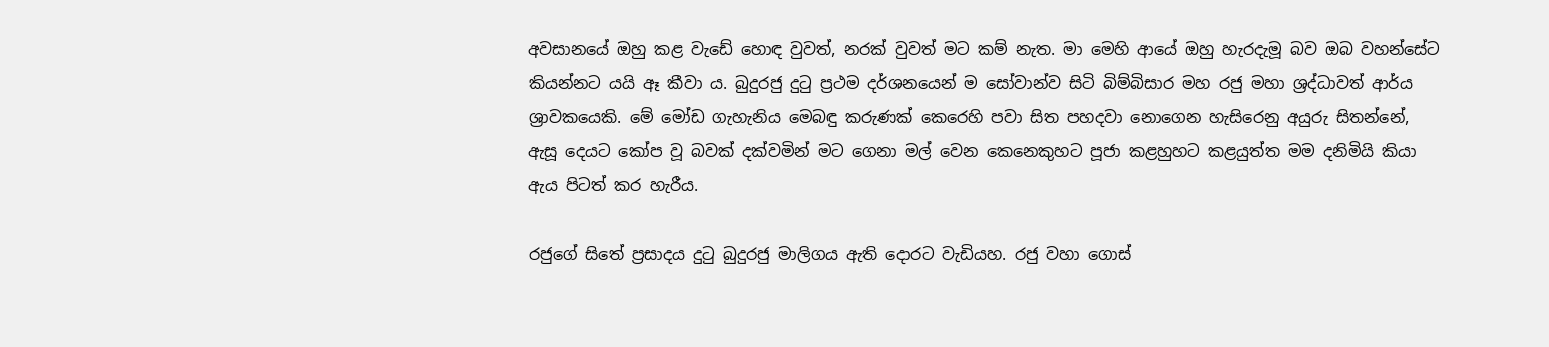අවසානයේ ඔහු කළ වැඩේ හොඳ වුවත්, නරක් වුවත් මට කම් නැත. මා මෙහි ආයේ ඔහු හැරදැමූ බව ඔබ වහන්සේට කියන්නට යයි ඈ කීවා ය. බුදුරජු දුටු ප්‍රථම දර්ශනයෙන් ම සෝවාන්ව සිටි බිම්බිසාර මහ රජු මහා ශ්‍රද්ධාවත් ආර්ය ශ්‍රාවකයෙකි. මේ මෝඩ ගැහැනිය මෙබඳු කරුණක් කෙරෙහි පවා සිත පහදවා නොගෙන හැසිරෙනු අයුරු සිතන්නේ, ඇසූ දෙයට කෝප වූ බවක් දක්වමින් මට ගෙනා මල් වෙන කෙනෙකුහට පූජා කළහුහට කළයුත්ත මම දනිමියි කියා ඇය පිටත් කර හැරීය.

රජුගේ සිතේ ප්‍රසාදය දුටු බුදුරජු මාලිගය ඇති දොරට වැඩියහ. රජු වහා ගොස්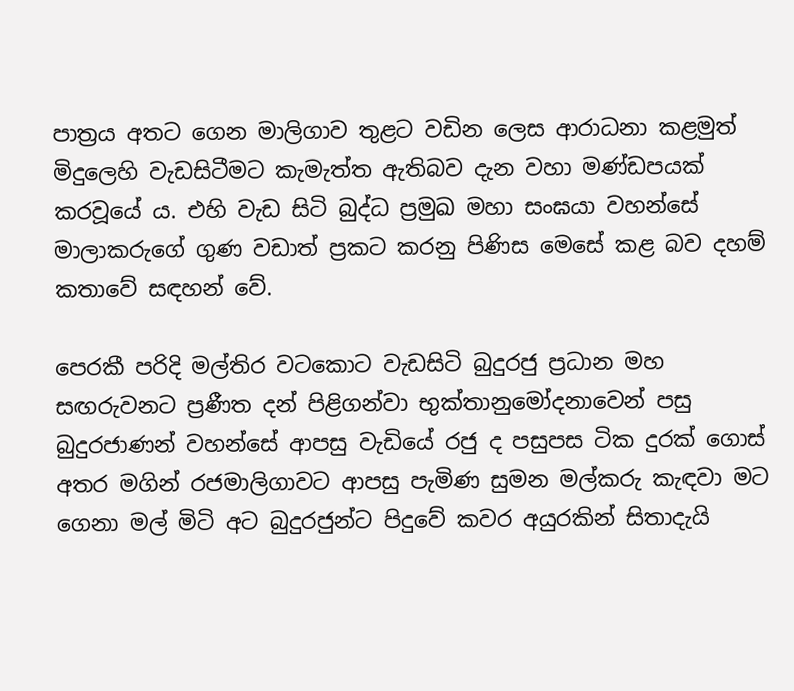පාත්‍රය අතට ගෙන මාලිගාව තුළට වඩින ලෙස ආරාධනා කළමුත් මිදුලෙහි වැඩසිටීමට කැමැත්ත ඇතිබව දැන වහා මණ්ඩපයක් කරවූයේ ය. එහි වැඩ සිටි බුද්ධ ප්‍රමුඛ මහා සංඝයා වහන්සේ මාලාකරුගේ ගුණ වඩාත් ප්‍රකට කරනු පිණිස මෙසේ කළ බව දහම් කතාවේ සඳහන් වේ.

පෙරකී පරිදි මල්තිර වටකොට වැඩසිටි බුදුරජු ප්‍රධාන මහ සඟරුවනට ප්‍රණීත දන් පිළිගන්වා භුක්තානුමෝදනාවෙන් පසු බුදුරජාණන් වහන්සේ ආපසු වැඩියේ රජු ද පසුපස ටික දුරක් ගොස් අතර මගින් රජමාලිගාවට ආපසු පැමිණ සුමන මල්කරු කැඳවා මට ගෙනා මල් මිටි අට බුදුරජුන්ට පිදුවේ කවර අයුරකින් සිතාදැයි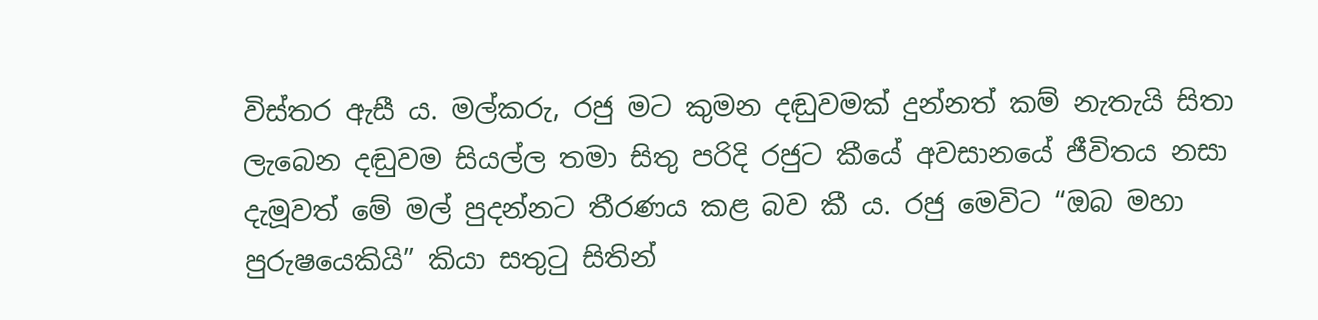විස්තර ඇසී ය. මල්කරු, රජු මට කුමන දඬුවමක් දුන්නත් කම් නැතැයි සිතා ලැබෙන දඬුවම සියල්ල තමා සිතු පරිදි රජුට කීයේ අවසානයේ ජීවිතය නසා දැමූවත් මේ මල් පුදන්නට තීරණය කළ බව කී ය. රජු මෙවිට “ඔබ මහා පුරුෂයෙකියි” කියා සතුටු සිතින්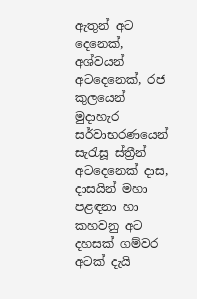ඇතුන් අට දෙනෙක්, අශ්වයන් අටදෙනෙක්, රජ කුලයෙන් මුදාහැර සර්වාභරණයෙන් සැරැසූ ස්ත්‍රීන් අටදෙනෙක් දාස, දාසයින් මහා පළඳනා හා කහවනු අට දහසක් ගම්වර අටක් දැයි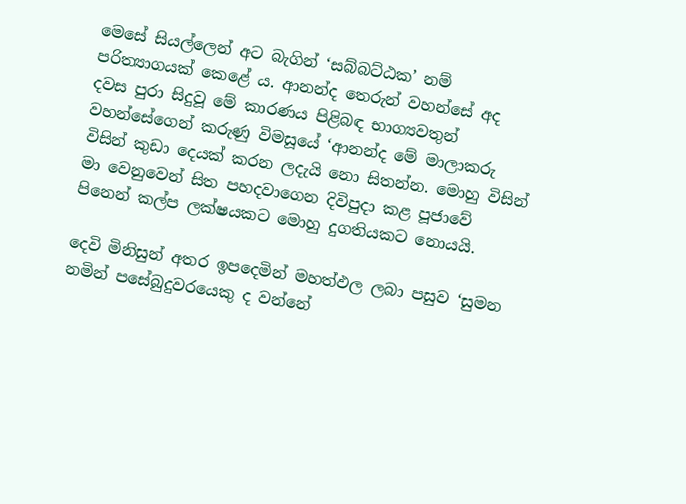මෙසේ සියල්ලෙන් අට බැගින් ‘සබ්බට්ඨක’ නම් පරිත්‍යාගයක් කෙළේ ය. ආනන්ද තෙරුන් වහන්සේ අද දවස පුරා සිදුවූ මේ කාරණය පිළිබඳ භාග්‍යවතුන් වහන්සේගෙන් කරුණු විමසූයේ ‘ආනන්ද මේ මාලාකරු විසින් කුඩා දෙයක් කරන ලදැයි නො සිතන්න. මොහු විසින් මා වෙනුවෙන් සිත පහදවාගෙන දිවිපුදා කළ පූජාවේ පිනෙන් කල්ප ලක්ෂයකට මොහු දුගතියකට නොයයි.

දෙවි මිනිසුන් අතර ඉපදෙමින් මහත්ඵල ලබා පසුව ‘සුමන නමින් පසේබුදුවරයෙකු ද වන්නේ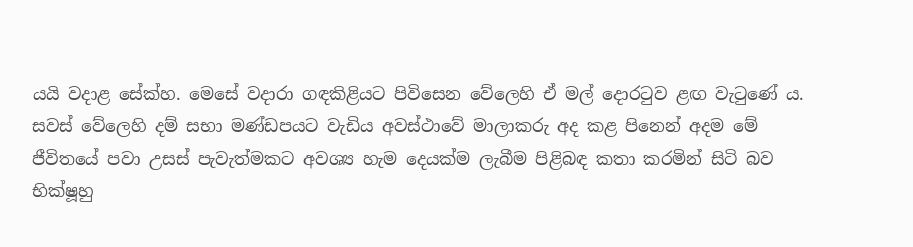යයි වදාළ සේක්හ. මෙසේ වදාරා ගඳකිළියට පිවිසෙන වේලෙහි ඒ මල් දොරටුව ළඟ වැටුණේ ය. සවස් වේලෙහි දම් සභා මණ්ඩපයට වැඩිය අවස්ථාවේ මාලාකරු අද කළ පිනෙන් අදම මේ ජීවිතයේ පවා උසස් පැවැත්මකට අවශ්‍ය හැම දෙයක්ම ලැබීම පිළිබඳ කතා කරමින් සිටි බව භික්ෂූහු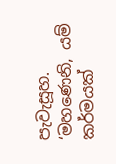පැවැසූහ. ‘මහණෙනි, යම් කර්මයක්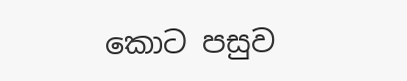කොට පසුව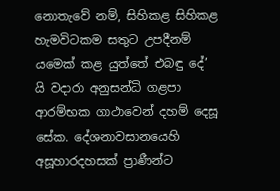නොතැවේ නම්, සිහිකළ සිහිකළ හැමවිටකම සතුට උපදීනම් යමෙක් කළ යුත්තේ එබඳු දේ’ යි වදාරා අනුසන්ධි ගළපා ආරම්භක ගාථාවෙන් දහම් දෙසූ සේක. දේශනාවසානයෙහි අසූහාරදහසක් ප්‍රාණීන්ට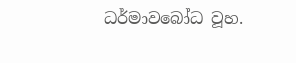ධර්මාවබෝධ වූහ.